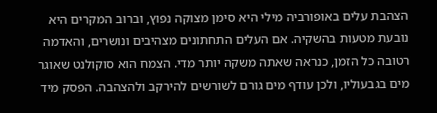הצהבת עלים באופורביה מילי היא סימן מצוקה נפוץ, וברוב המקרים היא נובעת מטעות בהשקיה. אם העלים התחתונים מצהיבים ונושרים, והאדמה רטובה כל הזמן, כנראה שאתה משקה יותר מדי. הצמח הוא סוקולנט שאוגר מים בגבעוליו, ולכן עודף מים גורם לשורשים להירקב ולהצהבה. הפסק מיד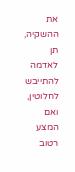את ההשקיה, תן לאדמה להתייבש לחלוטין, ואם המצע רטוב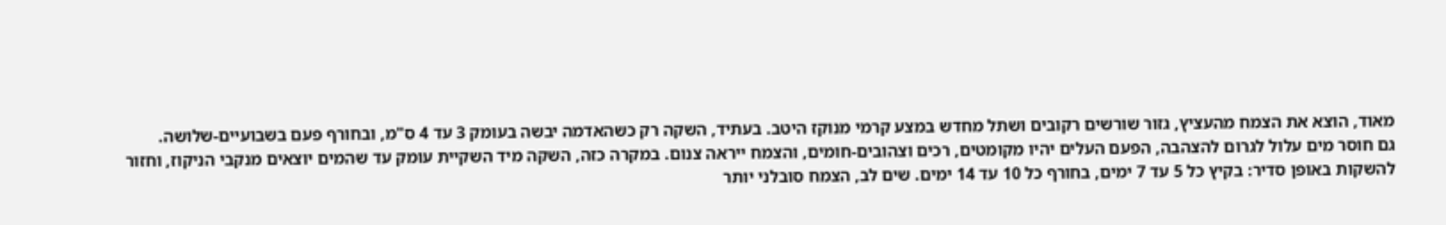מאוד, הוצא את הצמח מהעציץ, גזור שורשים רקובים ושתל מחדש במצע קרמי מנוקז היטב. בעתיד, השקה רק כשהאדמה יבשה בעומק 3 עד 4 ס"מ, ובחורף פעם בשבועיים-שלושה.
גם חוסר מים עלול לגרום להצהבה, הפעם העלים יהיו מקומטים, רכים וצהובים-חומים, והצמח ייראה צנום. במקרה כזה, השקה מיד השקיית עומק עד שהמים יוצאים מנקבי הניקוז, וחזור להשקות באופן סדיר: בקיץ כל 5 עד 7 ימים, בחורף כל 10 עד 14 ימים. שים לב, הצמח סובלני יותר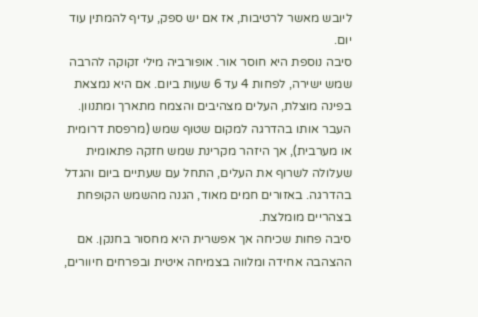ליובש מאשר לרטיבות, אז אם יש ספק, עדיף להמתין עוד יום.
סיבה נוספת היא חוסר אור. אופורביה מילי זקוקה להרבה שמש ישירה, לפחות 4 עד 6 שעות ביום. אם היא נמצאת בפינה מוצלת, העלים מצהיבים והצמח מתארך ומתנוון. העבר אותו בהדרגה למקום שטוף שמש (מרפסת דרומית או מערבית), אך היזהר מקרינת שמש חזקה פתאומית שעלולה לשרוף את העלים, התחל עם שעתיים ביום והגדל בהדרגה. באזורים חמים מאוד, הגנה מהשמש הקופחת בצהריים מומלצת.
סיבה פחות שכיחה אך אפשרית היא מחסור בחנקן. אם ההצהבה אחידה ומלווה בצמיחה איטית ובפרחים חיוורים,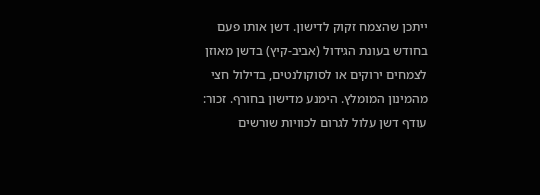ייתכן שהצמח זקוק לדישון. דשן אותו פעם בחודש בעונת הגידול (אביב-קיץ) בדשן מאוזן לצמחים ירוקים או לסוקולנטים, בדילול חצי מהמינון המומלץ. הימנע מדישון בחורף. זכור: עודף דשן עלול לגרום לכוויות שורשים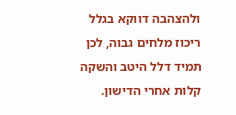ולהצהבה דווקא בגלל ריכוז מלחים גבוה, לכן תמיד דלל היטב והשקה קלות אחרי הדישון.